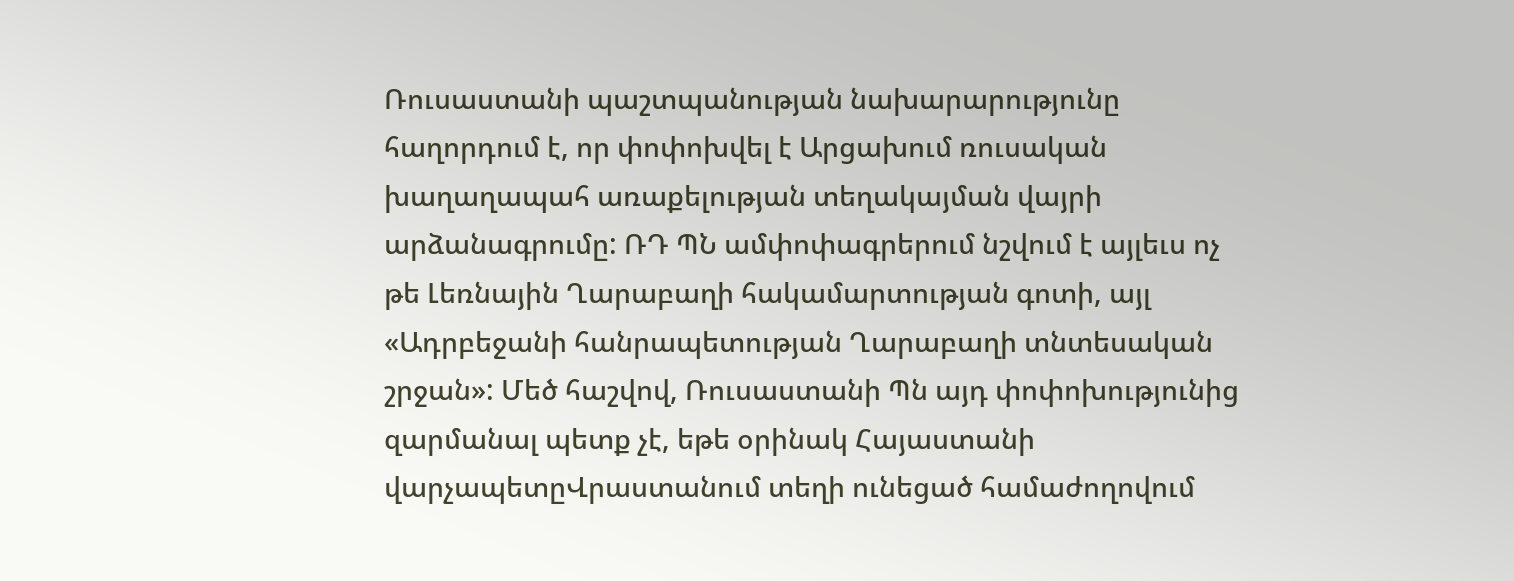Ռուսաստանի պաշտպանության նախարարությունը հաղորդում է, որ փոփոխվել է Արցախում ռուսական խաղաղապահ առաքելության տեղակայման վայրի արձանագրումը: ՌԴ ՊՆ ամփոփագրերում նշվում է այլեւս ոչ թե Լեռնային Ղարաբաղի հակամարտության գոտի, այլ «Ադրբեջանի հանրապետության Ղարաբաղի տնտեսական շրջան»: Մեծ հաշվով, Ռուսաստանի Պն այդ փոփոխությունից զարմանալ պետք չէ, եթե օրինակ Հայաստանի վարչապետըՎրաստանում տեղի ունեցած համաժողովում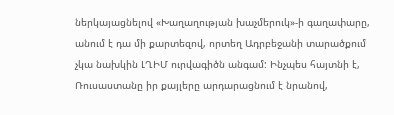ներկայացնելով «Խաղաղության խաչմերուկ»-ի գաղափարը, անում է դա մի քարտեզով, որտեղ Ադրբեջանի տարածքում չկա նախկին ԼՂԻՄ ուրվագիծն անգամ: Ինչպես հայտնի է, Ռուսաստանը իր քայլերը արդարացնում է նրանով,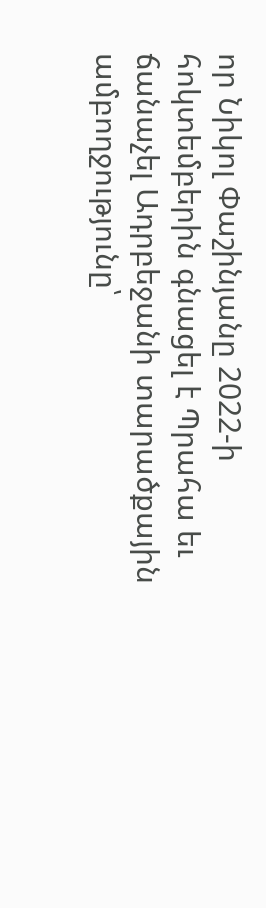որ Նիկոլ Փաշինյանը 2022-ի հոկտեմբերին գնացել է Պրահա եւ ճանաչել Ադրբեջանի տարածքային ամբողջությունը՝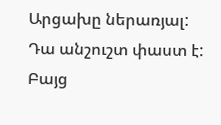Արցախը ներառյալ:
Դա անշուշտ փաստ է: Բայց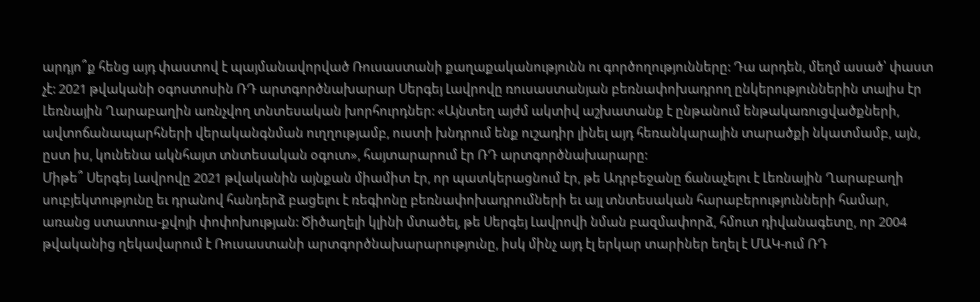արդյո՞ք հենց այդ փաստով է պայմանավորված Ռուսաստանի քաղաքականությունն ու գործողությունները: Դա արդեն, մեղմ ասած՝ փաստ չէ: 2021 թվականի օգոստոսին ՌԴ արտգործնախարար Սերգեյ Լավրովը ռուսաստանյան բեռնափոխադրող ընկերություններին տալիս էր Լեռնային Ղարաբաղին առնչվող տնտեսական խորհուրդներ: «Այնտեղ այժմ ակտիվ աշխատանք է ընթանում ենթակառուցվածքների, ավտոճանապարհների վերականգնման ուղղությամբ, ուստի խնդրում ենք ուշադիր լինել այդ հեռանկարային տարածքի նկատմամբ, այն, ըստ իս, կունենա ակնհայտ տնտեսական օգուտ», հայտարարում էր ՌԴ արտգործնախարարը:
Միթե՞ Սերգեյ Լավրովը 2021 թվականին այնքան միամիտ էր, որ պատկերացնում էր, թե Ադրբեջանը ճանաչելու է Լեռնային Ղարաբաղի սուբյեկտությունը եւ դրանով հանդերձ բացելու է ռեգիոնը բեռնափոխադրումների եւ այլ տնտեսական հարաբերությունների համար, առանց ստատուս-քվոյի փոփոխության: Ծիծաղելի կլինի մտածել, թե Սերգեյ Լավրովի նման բազմափորձ, հմուտ դիվանագետը, որ 2004 թվականից ղեկավարում է Ռուսաստանի արտգործնախարարությունը, իսկ մինչ այդ էլ երկար տարիներ եղել է ՄԱԿ-ում ՌԴ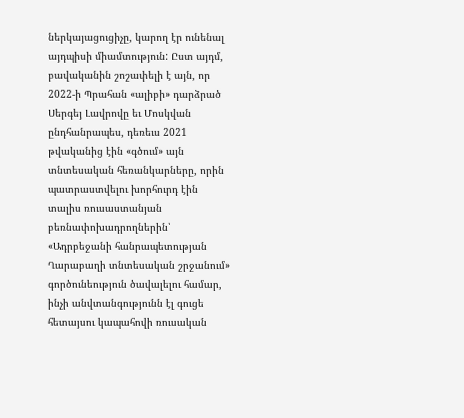ներկայացուցիչը, կարող էր ունենալ այդպիսի միամտություն: Ըստ այդմ, բավականին շոշափելի է այն, որ 2022-ի Պրահան «ալիբի» դարձրած Սերգեյ Լավրովը եւ Մոսկվան ընդհանրապես, դեռեւս 2021 թվականից էին «գծում» այն տնտեսական հեռանկարները, որին պատրաստվելու խորհուրդ էին տալիս ռուսաստանյան բեռնափոխադրողներին՝ «Ադրբեջանի հանրապետության Ղարաբաղի տնտեսական շրջանում» գործունեություն ծավալելու համար, ինչի անվտանգությունն էլ գուցե հետայսու կապահովի ռուսական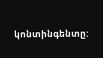կոնտինգենտը: